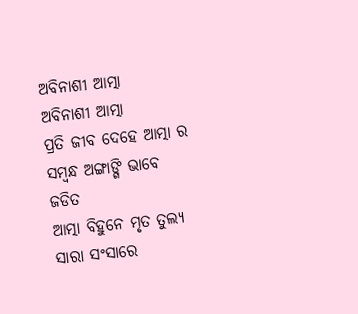ଅବିନାଶୀ ଆତ୍ମା
ଅବିନାଶୀ ଆତ୍ମା
ପ୍ରତି ଜୀବ ଦେହେ ଆତ୍ମା ର ସମ୍ଵନ୍ଧ ଅଙ୍ଗାଙ୍ଗି ଭାବେ ଜଡିତ
ଆତ୍ମା ବିହୁନେ ମୃତ ତୁଲ୍ୟ ସାରା ସଂସାରେ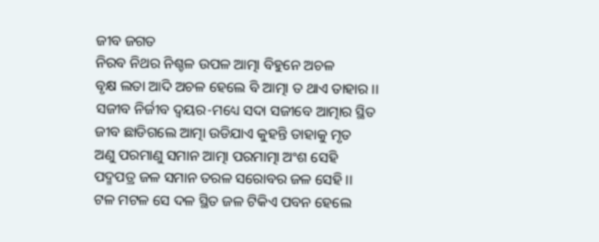ଜୀବ ଜଗତ
ନିରବ ନିଥର ନିଶ୍ଚଳ ଉପଳ ଆତ୍ମା ବିହୁନେ ଅଚଳ
ବୃକ୍ଷ ଲତା ଆଦି ଅଚଳ ହେଲେ ବି ଆତ୍ମା ତ ଥାଏ ତାହାର ।।
ସଜୀବ ନିର୍ଜୀବ ଦ୍ଵୟର-ମଧ୍ୟେ ସଦା ସଜୀବେ ଆତ୍ମାର ସ୍ଥିତ
ଜୀବ ଛାଡିଗଲେ ଆତ୍ମା ଉଡିଯାଏ କୁହନ୍ତି ତାହାକୁ ମୃତ
ଅଣୁ ପରମାଣୁ ସମାନ ଆତ୍ମା ପରମାତ୍ମା ଅଂଶ ସେହି
ପଦ୍ମପତ୍ର ଜଳ ସମାନ ତରଳ ସରୋବର ଜଳ ସେହି ।।
ଟଳ ମଟଳ ସେ ଦଳ ସ୍ଥିତ ଜଳ ଟିକିଏ ପବନ ହେଲେ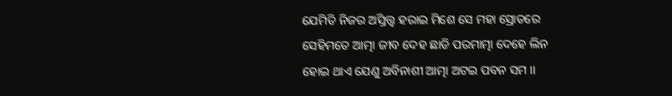ଯେମିତି ନିଜର ଅସ୍ତିତ୍ତ୍ଵ ହରାଇ ମିଶେ ସେ ମହା ସ୍ରୋତରେ
ସେହିମତେ ଆତ୍ମା ଜୀବ ଦେହ ଛାଡି ପରମାତ୍ମା ଦେହେ ଲିନ
ହୋଇ ଥାଏ ଯେଣୁ ଅବିନାଶୀ ଆତ୍ମା ଅଟଇ ପବନ ସମ ।।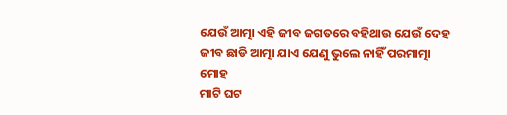ଯେଉଁ ଆତ୍ମା ଏହି ଜୀବ ଜଗତରେ ବହିଥାଉ ଯେଉଁ ଦେହ
ଜୀବ ଛାଡି ଆତ୍ମା ଯାଏ ଯେଣୁ ଭୁଲେ ନାହିଁ ପରମାତ୍ମା ମୋହ
ମାଟି ଘଟ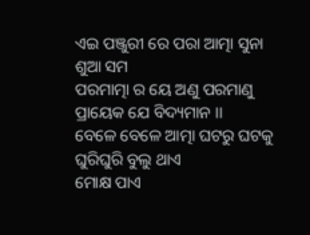ଏଇ ପଞ୍ଜୁରୀ ରେ ପରା ଆତ୍ମା ସୁନା ଶୁଆ ସମ
ପରମାତ୍ମା ର ୟେ ଅଣୁ ପରମାଣୁ ପ୍ରାୟେକ ଯେ ବିଦ୍ୟମାନ ।।
ବେଳେ ବେଳେ ଆତ୍ମା ଘଟରୁ ଘଟକୁ ଘୁରିଘୁରି ବୁଲୁ ଥାଏ
ମୋକ୍ଷ ପାଏ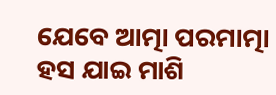ଯେବେ ଆତ୍ମା ପରମାତ୍ମା ହସ ଯାଇ ମାଶି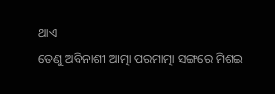ଥାଏ
ତେଣୁ ଅବିନାଶୀ ଆତ୍ମା ପରମାତ୍ମା ସଙ୍ଗରେ ମିଶଇ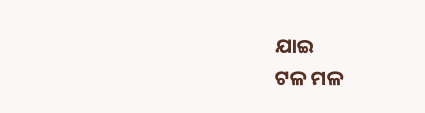ଯାଇ
ଟଳ ମଳ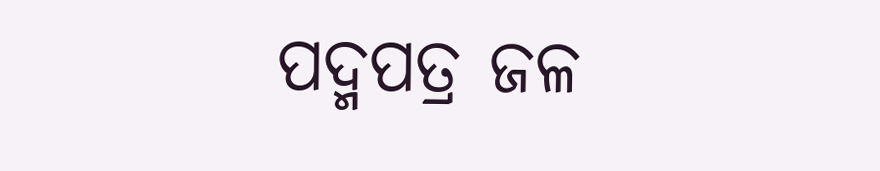ପଦ୍ମପତ୍ର ଜଳ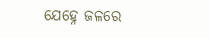ଯେହ୍ନେ ଜଳରେ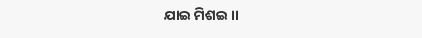ଯାଇ ମିଶଇ ।।